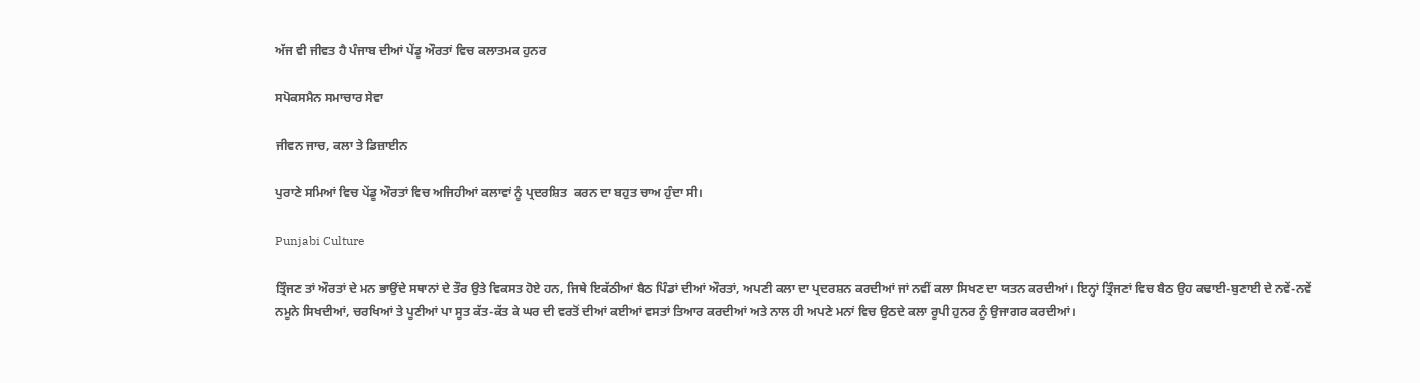ਅੱਜ ਵੀ ਜੀਵਤ ਹੈ ਪੰਜਾਬ ਦੀਆਂ ਪੇਂਡੂ ਔਰਤਾਂ ਵਿਚ ਕਲਾਤਮਕ ਹੁਨਰ

ਸਪੋਕਸਮੈਨ ਸਮਾਚਾਰ ਸੇਵਾ

ਜੀਵਨ ਜਾਚ, ਕਲਾ ਤੇ ਡਿਜ਼ਾਈਨ

ਪੁਰਾਣੇ ਸਮਿਆਂ ਵਿਚ ਪੇਂਡੂ ਔਰਤਾਂ ਵਿਚ ਅਜਿਹੀਆਂ ਕਲਾਵਾਂ ਨੂੰ ਪ੍ਰਦਰਸ਼ਿਤ  ਕਰਨ ਦਾ ਬਹੁਤ ਚਾਅ ਹੁੰਦਾ ਸੀ।

Punjabi Culture

ਤ੍ਰਿੰਜਣ ਤਾਂ ਔਰਤਾਂ ਦੇ ਮਨ ਭਾਉਂਦੇ ਸਥਾਨਾਂ ਦੇ ਤੌਰ ਉਤੇ ਵਿਕਸਤ ਹੋਏ ਹਨ, ਜਿਥੇ ਇਕੱਠੀਆਂ ਬੈਠ ਪਿੰਡਾਂ ਦੀਆਂ ਔਰਤਾਂ, ਅਪਣੀ ਕਲਾ ਦਾ ਪ੍ਰਦਰਸ਼ਨ ਕਰਦੀਆਂ ਜਾਂ ਨਵੀਂ ਕਲਾ ਸਿਖਣ ਦਾ ਯਤਨ ਕਰਦੀਆਂ। ਇਨ੍ਹਾਂ ਤ੍ਰਿੰਜਣਾਂ ਵਿਚ ਬੈਠ ਉਹ ਕਢਾਈ-ਬੁਣਾਈ ਦੇ ਨਵੇਂ-ਨਵੇਂ ਨਮੂਨੇ ਸਿਖਦੀਆਂ, ਚਰਖਿਆਂ ਤੇ ਪੂਣੀਆਂ ਪਾ ਸੂਤ ਕੱਤ-ਕੱਤ ਕੇ ਘਰ ਦੀ ਵਰਤੋਂ ਦੀਆਂ ਕਈਆਂ ਵਸਤਾਂ ਤਿਆਰ ਕਰਦੀਆਂ ਅਤੇ ਨਾਲ ਹੀ ਅਪਣੇ ਮਨਾਂ ਵਿਚ ਉਠਦੇ ਕਲਾ ਰੂਪੀ ਹੁਨਰ ਨੂੰ ਉਜਾਗਰ ਕਰਦੀਆਂ।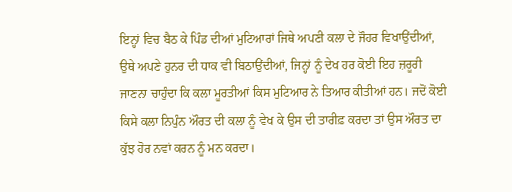ਇਨ੍ਹਾਂ ਵਿਚ ਬੈਠ ਕੇ ਪਿੰਡ ਦੀਆਂ ਮੁਟਿਆਰਾਂ ਜਿਥੇ ਅਪਣੀ ਕਲਾ ਦੇ ਜੌਹਰ ਵਿਖਾਉਂਦੀਆਂ, ਉਥੇ ਅਪਣੇ ਹੁਨਰ ਦੀ ਧਾਕ ਵੀ ਬਿਠਾਉਂਦੀਆਂ, ਜਿਨ੍ਹਾਂ ਨੂੰ ਦੇਖ ਹਰ ਕੋਈ ਇਹ ਜ਼ਰੂਰੀ ਜਾਣਨਾ ਚਾਹੁੰਦਾ ਕਿ ਕਲਾ ਮੂਰਤੀਆਂ ਕਿਸ ਮੁਟਿਆਰ ਨੇ ਤਿਆਰ ਕੀਤੀਆਂ ਹਨ। ਜਦੋਂ ਕੋਈ ਕਿਸੇ ਕਲਾ ਨਿਪੁੰਨ ਔਰਤ ਦੀ ਕਲਾ ਨੂੰ ਵੇਖ ਕੇ ਉਸ ਦੀ ਤਾਰੀਫ਼ ਕਰਦਾ ਤਾਂ ਉਸ ਔਰਤ ਦਾ ਕੁੱਝ ਹੋਰ ਨਵਾਂ ਕਰਨ ਨੂੰ ਮਨ ਕਰਦਾ।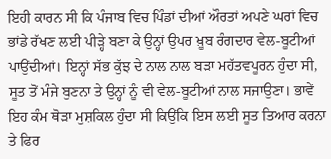ਇਹੀ ਕਾਰਨ ਸੀ ਕਿ ਪੰਜਾਬ ਵਿਚ ਪਿੰਡਾਂ ਦੀਆਂ ਔਰਤਾਂ ਅਪਣੇ ਘਰਾਂ ਵਿਚ ਭਾਂਡੇ ਰੱਖਣ ਲਈ ਪੀੜ੍ਹੇ ਬਣਾ ਕੇ ਉਨ੍ਹਾਂ ਉਪਰ ਖ਼ੂਬ ਰੰਗਦਾਰ ਵੇਲ-ਬੂਟੀਆਂ ਪਾਉਂਦੀਆਂ। ਇਨ੍ਹਾਂ ਸੱਭ ਕੁੱਝ ਦੇ ਨਾਲ ਨਾਲ ਬੜਾ ਮਹੱਤਵਪੂਰਨ ਹੁੰਦਾ ਸੀ, ਸੂਤ ਤੋਂ ਮੰਜੇ ਬੁਣਨਾ ਤੇ ਉਨ੍ਹਾਂ ਨੂੰ ਵੀ ਵੇਲ-ਬੂਟੀਆਂ ਨਾਲ ਸਜਾਉਣਾ। ਭਾਵੇਂ ਇਹ ਕੰਮ ਥੋੜਾ ਮੁਸ਼ਕਿਲ ਹੁੰਦਾ ਸੀ ਕਿਉਂਕਿ ਇਸ ਲਈ ਸੂਤ ਤਿਆਰ ਕਰਨਾ ਤੇ ਫਿਰ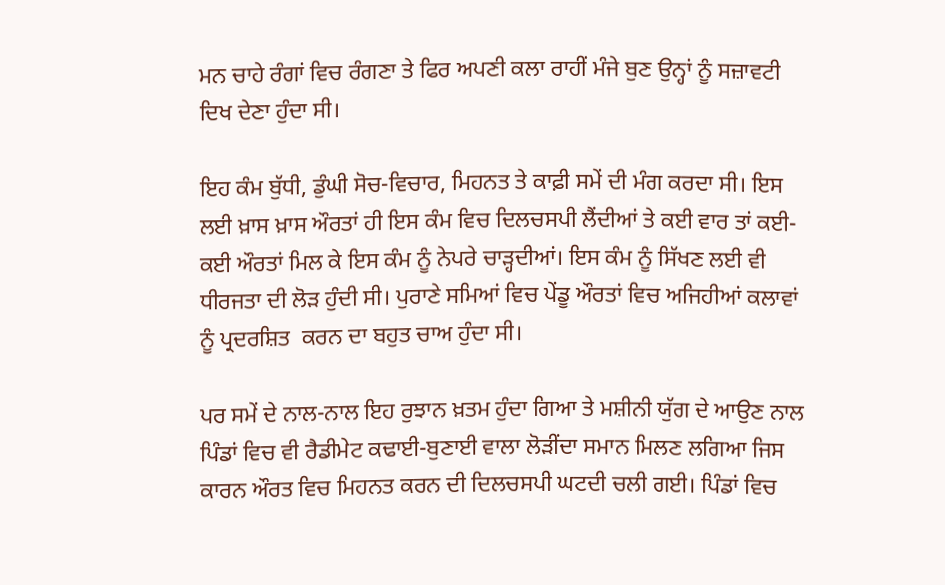ਮਨ ਚਾਹੇ ਰੰਗਾਂ ਵਿਚ ਰੰਗਣਾ ਤੇ ਫਿਰ ਅਪਣੀ ਕਲਾ ਰਾਹੀਂ ਮੰਜੇ ਬੁਣ ਉਨ੍ਹਾਂ ਨੂੰ ਸਜ਼ਾਵਟੀ ਦਿਖ ਦੇਣਾ ਹੁੰਦਾ ਸੀ।

ਇਹ ਕੰਮ ਬੁੱਧੀ, ਡੁੰਘੀ ਸੋਚ-ਵਿਚਾਰ, ਮਿਹਨਤ ਤੇ ਕਾਫ਼ੀ ਸਮੇਂ ਦੀ ਮੰਗ ਕਰਦਾ ਸੀ। ਇਸ ਲਈ ਖ਼ਾਸ ਖ਼ਾਸ ਔਰਤਾਂ ਹੀ ਇਸ ਕੰਮ ਵਿਚ ਦਿਲਚਸਪੀ ਲੈਂਦੀਆਂ ਤੇ ਕਈ ਵਾਰ ਤਾਂ ਕਈ-ਕਈ ਔਰਤਾਂ ਮਿਲ ਕੇ ਇਸ ਕੰਮ ਨੂੰ ਨੇਪਰੇ ਚਾੜ੍ਹਦੀਆਂ। ਇਸ ਕੰਮ ਨੂੰ ਸਿੱਖਣ ਲਈ ਵੀ ਧੀਰਜਤਾ ਦੀ ਲੋੜ ਹੁੰਦੀ ਸੀ। ਪੁਰਾਣੇ ਸਮਿਆਂ ਵਿਚ ਪੇਂਡੂ ਔਰਤਾਂ ਵਿਚ ਅਜਿਹੀਆਂ ਕਲਾਵਾਂ ਨੂੰ ਪ੍ਰਦਰਸ਼ਿਤ  ਕਰਨ ਦਾ ਬਹੁਤ ਚਾਅ ਹੁੰਦਾ ਸੀ।

ਪਰ ਸਮੇਂ ਦੇ ਨਾਲ-ਨਾਲ ਇਹ ਰੁਝਾਨ ਖ਼ਤਮ ਹੁੰਦਾ ਗਿਆ ਤੇ ਮਸ਼ੀਨੀ ਯੁੱਗ ਦੇ ਆਉਣ ਨਾਲ ਪਿੰਡਾਂ ਵਿਚ ਵੀ ਰੈਡੀਮੇਟ ਕਢਾਈ-ਬੁਣਾਈ ਵਾਲਾ ਲੋੜੀਂਦਾ ਸਮਾਨ ਮਿਲਣ ਲਗਿਆ ਜਿਸ ਕਾਰਨ ਔਰਤ ਵਿਚ ਮਿਹਨਤ ਕਰਨ ਦੀ ਦਿਲਚਸਪੀ ਘਟਦੀ ਚਲੀ ਗਈ। ਪਿੰਡਾਂ ਵਿਚ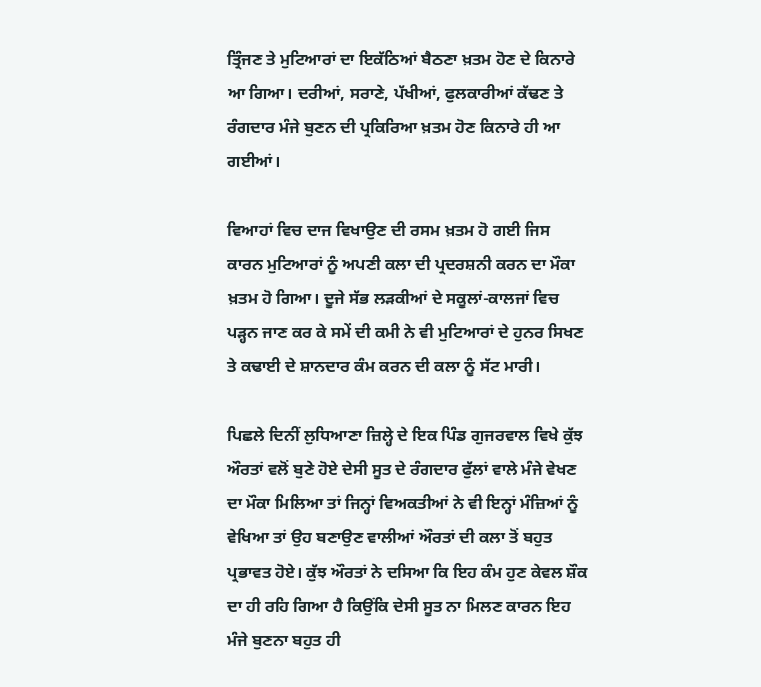ਤ੍ਰਿੰਜਣ ਤੇ ਮੁਟਿਆਰਾਂ ਦਾ ਇਕੱਠਿਆਂ ਬੈਠਣਾ ਖ਼ਤਮ ਹੋਣ ਦੇ ਕਿਨਾਰੇ ਆ ਗਿਆ। ਦਰੀਆਂ, ਸਰਾਣੇ, ਪੱਖੀਆਂ, ਫੁਲਕਾਰੀਆਂ ਕੱਢਣ ਤੇ ਰੰਗਦਾਰ ਮੰਜੇ ਬੁਣਨ ਦੀ ਪ੍ਰਕਿਰਿਆ ਖ਼ਤਮ ਹੋਣ ਕਿਨਾਰੇ ਹੀ ਆ ਗਈਆਂ।

ਵਿਆਹਾਂ ਵਿਚ ਦਾਜ ਵਿਖਾਉਣ ਦੀ ਰਸਮ ਖ਼ਤਮ ਹੋ ਗਈ ਜਿਸ ਕਾਰਨ ਮੁਟਿਆਰਾਂ ਨੂੰ ਅਪਣੀ ਕਲਾ ਦੀ ਪ੍ਰਦਰਸ਼ਨੀ ਕਰਨ ਦਾ ਮੌਕਾ ਖ਼ਤਮ ਹੋ ਗਿਆ। ਦੂਜੇ ਸੱਭ ਲੜਕੀਆਂ ਦੇ ਸਕੂਲਾਂ-ਕਾਲਜਾਂ ਵਿਚ ਪੜ੍ਹਨ ਜਾਣ ਕਰ ਕੇ ਸਮੇਂ ਦੀ ਕਮੀ ਨੇ ਵੀ ਮੁਟਿਆਰਾਂ ਦੇ ਹੁਨਰ ਸਿਖਣ ਤੇ ਕਢਾਈ ਦੇ ਸ਼ਾਨਦਾਰ ਕੰਮ ਕਰਨ ਦੀ ਕਲਾ ਨੂੰ ਸੱਟ ਮਾਰੀ।

ਪਿਛਲੇ ਦਿਨੀਂ ਲੁਧਿਆਣਾ ਜ਼ਿਲ੍ਹੇ ਦੇ ਇਕ ਪਿੰਡ ਗੁਜਰਵਾਲ ਵਿਖੇ ਕੁੱਝ ਔਰਤਾਂ ਵਲੋਂ ਬੁਣੇ ਹੋਏ ਦੇਸੀ ਸੂਤ ਦੇ ਰੰਗਦਾਰ ਫੁੱਲਾਂ ਵਾਲੇ ਮੰਜੇ ਵੇਖਣ ਦਾ ਮੌਕਾ ਮਿਲਿਆ ਤਾਂ ਜਿਨ੍ਹਾਂ ਵਿਅਕਤੀਆਂ ਨੇ ਵੀ ਇਨ੍ਹਾਂ ਮੰਜ਼ਿਆਂ ਨੂੰ ਵੇਖਿਆ ਤਾਂ ਉਹ ਬਣਾਉਣ ਵਾਲੀਆਂ ਔਰਤਾਂ ਦੀ ਕਲਾ ਤੋਂ ਬਹੁਤ ਪ੍ਰਭਾਵਤ ਹੋਏ। ਕੁੱਝ ਔਰਤਾਂ ਨੇ ਦਸਿਆ ਕਿ ਇਹ ਕੰਮ ਹੁਣ ਕੇਵਲ ਸ਼ੌਕ ਦਾ ਹੀ ਰਹਿ ਗਿਆ ਹੈ ਕਿਉਂਕਿ ਦੇਸੀ ਸੂਤ ਨਾ ਮਿਲਣ ਕਾਰਨ ਇਹ ਮੰਜੇ ਬੁਣਨਾ ਬਹੁਤ ਹੀ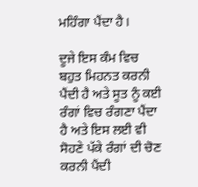ਮਹਿੰਗਾ ਪੈਂਦਾ ਹੈ।

ਦੂਜੇ ਇਸ ਕੰਮ ਵਿਚ ਬਹੁਤ ਮਿਹਨਤ ਕਰਨੀ ਪੈਂਦੀ ਹੈ ਅਤੇ ਸੂਤ ਨੂੰ ਕਈ ਰੰਗਾਂ ਵਿਚ ਰੰਗਣਾ ਪੈਂਦਾ ਹੈ ਅਤੇ ਇਸ ਲਈ ਵੀ ਸੋਹਣੇ ਪੱਕੇ ਰੰਗਾਂ ਦੀ ਚੋਣ ਕਰਨੀ ਪੈਂਦੀ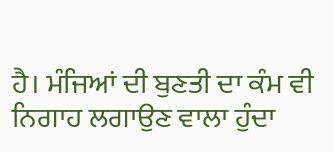ਹੈ। ਮੰਜਿਆਂ ਦੀ ਬੁਣਤੀ ਦਾ ਕੰਮ ਵੀ ਨਿਗਾਹ ਲਗਾਉਣ ਵਾਲਾ ਹੁੰਦਾ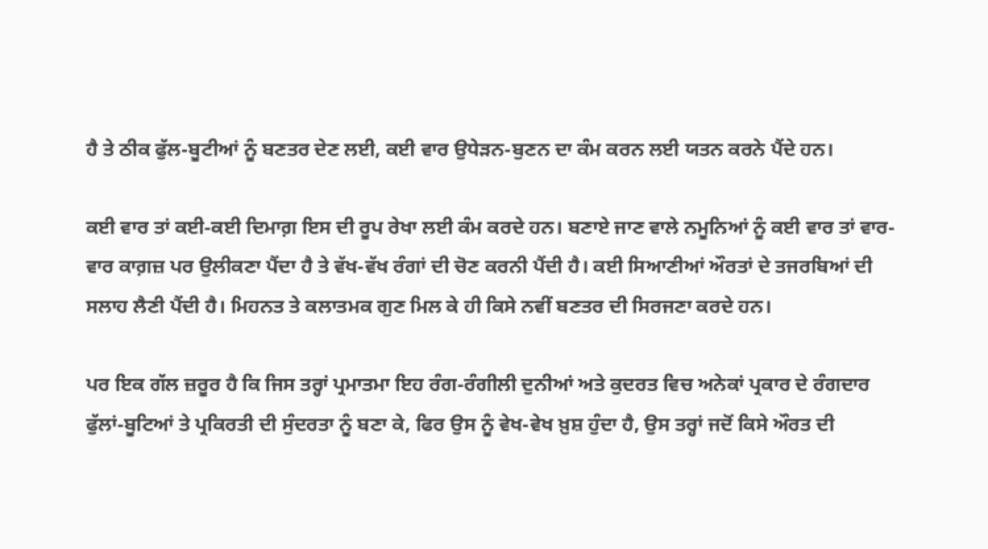ਹੈ ਤੇ ਠੀਕ ਫੁੱਲ-ਬੂਟੀਆਂ ਨੂੰ ਬਣਤਰ ਦੇਣ ਲਈ, ਕਈ ਵਾਰ ਉਧੇੜਨ-ਬੁਣਨ ਦਾ ਕੰਮ ਕਰਨ ਲਈ ਯਤਨ ਕਰਨੇ ਪੈਂਦੇ ਹਨ।

ਕਈ ਵਾਰ ਤਾਂ ਕਈ-ਕਈ ਦਿਮਾਗ਼ ਇਸ ਦੀ ਰੂਪ ਰੇਖਾ ਲਈ ਕੰਮ ਕਰਦੇ ਹਨ। ਬਣਾਏ ਜਾਣ ਵਾਲੇ ਨਮੂਨਿਆਂ ਨੂੰ ਕਈ ਵਾਰ ਤਾਂ ਵਾਰ-ਵਾਰ ਕਾਗ਼ਜ਼ ਪਰ ਉਲੀਕਣਾ ਪੈਂਦਾ ਹੈ ਤੇ ਵੱਖ-ਵੱਖ ਰੰਗਾਂ ਦੀ ਚੋਣ ਕਰਨੀ ਪੈਂਦੀ ਹੈ। ਕਈ ਸਿਆਣੀਆਂ ਔਰਤਾਂ ਦੇ ਤਜਰਬਿਆਂ ਦੀ ਸਲਾਹ ਲੈਣੀ ਪੈਂਦੀ ਹੈ। ਮਿਹਨਤ ਤੇ ਕਲਾਤਮਕ ਗੁਣ ਮਿਲ ਕੇ ਹੀ ਕਿਸੇ ਨਵੀਂ ਬਣਤਰ ਦੀ ਸਿਰਜਣਾ ਕਰਦੇ ਹਨ।

ਪਰ ਇਕ ਗੱਲ ਜ਼ਰੂਰ ਹੈ ਕਿ ਜਿਸ ਤਰ੍ਹਾਂ ਪ੍ਰਮਾਤਮਾ ਇਹ ਰੰਗ-ਰੰਗੀਲੀ ਦੁਨੀਆਂ ਅਤੇ ਕੁਦਰਤ ਵਿਚ ਅਨੇਕਾਂ ਪ੍ਰਕਾਰ ਦੇ ਰੰਗਦਾਰ ਫੁੱਲਾਂ-ਬੂਟਿਆਂ ਤੇ ਪ੍ਰਕਿਰਤੀ ਦੀ ਸੁੰਦਰਤਾ ਨੂੰ ਬਣਾ ਕੇ, ਫਿਰ ਉਸ ਨੂੰ ਵੇਖ-ਵੇਖ ਖ਼ੁਸ਼ ਹੁੰਦਾ ਹੈ, ਉਸ ਤਰ੍ਹਾਂ ਜਦੋਂ ਕਿਸੇ ਔਰਤ ਦੀ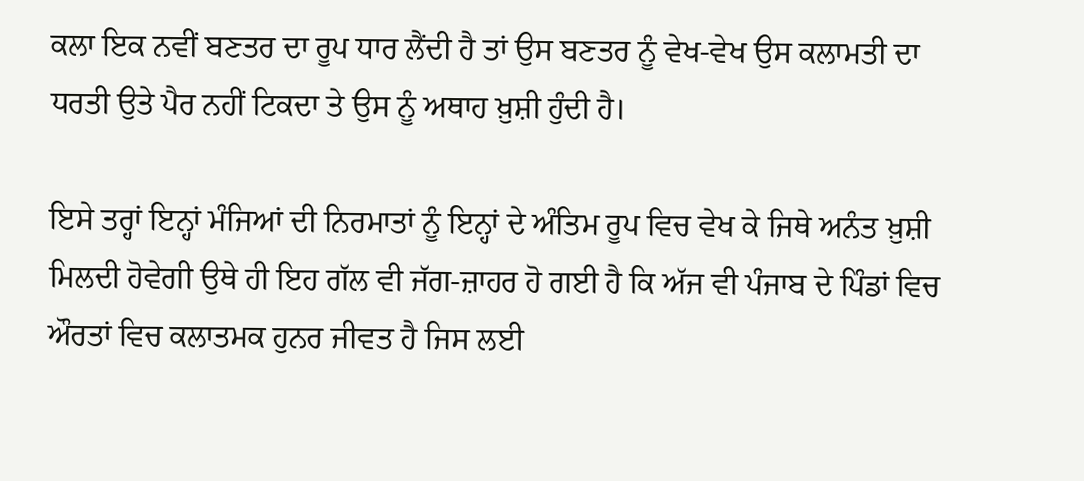ਕਲਾ ਇਕ ਨਵੀਂ ਬਣਤਰ ਦਾ ਰੂਪ ਧਾਰ ਲੈਂਦੀ ਹੈ ਤਾਂ ਉਸ ਬਣਤਰ ਨੂੰ ਵੇਖ-ਵੇਖ ਉਸ ਕਲਾਮਤੀ ਦਾ ਧਰਤੀ ਉਤੇ ਪੈਰ ਨਹੀਂ ਟਿਕਦਾ ਤੇ ਉਸ ਨੂੰ ਅਥਾਹ ਖ਼ੁਸ਼ੀ ਹੁੰਦੀ ਹੈ।

ਇਸੇ ਤਰ੍ਹਾਂ ਇਨ੍ਹਾਂ ਮੰਜਿਆਂ ਦੀ ਨਿਰਮਾਤਾਂ ਨੂੰ ਇਨ੍ਹਾਂ ਦੇ ਅੰਤਿਮ ਰੂਪ ਵਿਚ ਵੇਖ ਕੇ ਜਿਥੇ ਅਨੰਤ ਖ਼ੁਸ਼ੀ ਮਿਲਦੀ ਹੋਵੇਗੀ ਉਥੇ ਹੀ ਇਹ ਗੱਲ ਵੀ ਜੱਗ-ਜ਼ਾਹਰ ਹੋ ਗਈ ਹੈ ਕਿ ਅੱਜ ਵੀ ਪੰਜਾਬ ਦੇ ਪਿੰਡਾਂ ਵਿਚ ਔਰਤਾਂ ਵਿਚ ਕਲਾਤਮਕ ਹੁਨਰ ਜੀਵਤ ਹੈ ਜਿਸ ਲਈ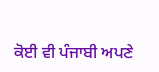ਕੋਈ ਵੀ ਪੰਜਾਬੀ ਅਪਣੇ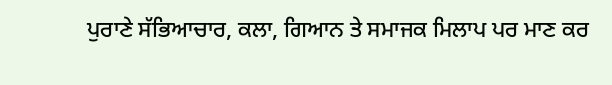ਪੁਰਾਣੇ ਸੱਭਿਆਚਾਰ, ਕਲਾ, ਗਿਆਨ ਤੇ ਸਮਾਜਕ ਮਿਲਾਪ ਪਰ ਮਾਣ ਕਰ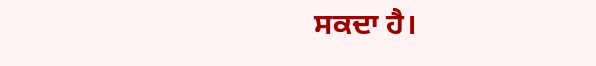ਸਕਦਾ ਹੈ।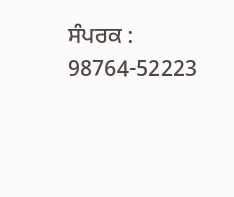ਸੰਪਰਕ : 98764-52223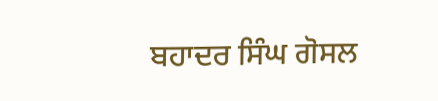ਬਹਾਦਰ ਸਿੰਘ ਗੋਸਲ